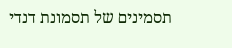תסמינים של תסמונת דנדי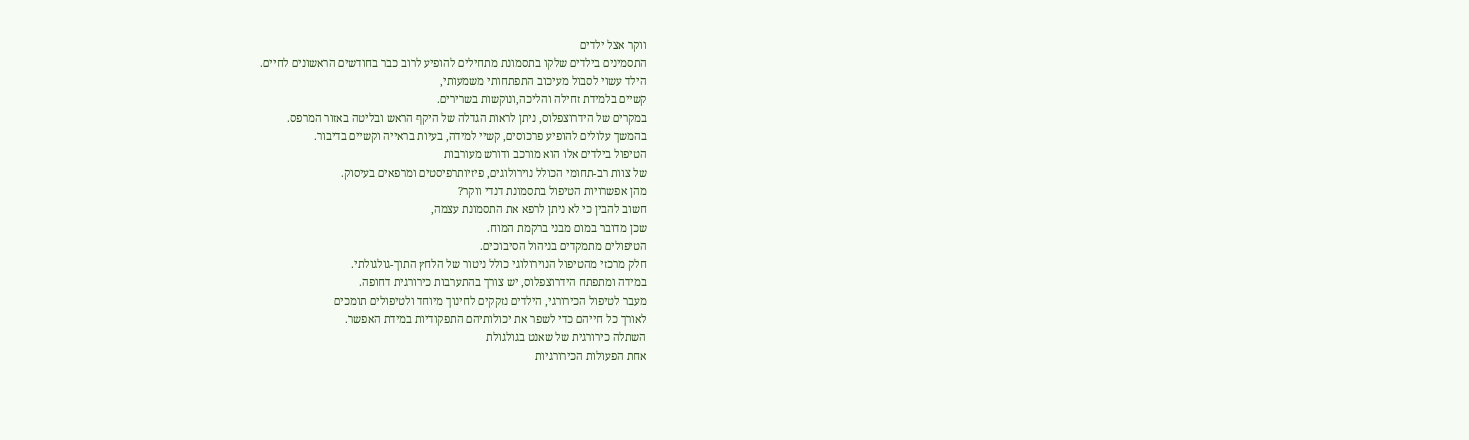ווקר אצל ילדים
התסמינים בילדים שלקו בתסמונת מתחילים להופיע לרוב כבר בחודשים הראשונים לחיים.
הילד עשוי לסבול מעיכוב התפתחותי משמעותי,
קשיים בלמידת זחילה והליכה,ונוקשות בשרירים.
במקרים של הידרוצפלוס, ניתן לראות הגדלה של היקף הראש ובליטה באזור המרפס.
בהמשך עלולים להופיע פרכוסים, קשיי למידה, בעיות בראייה וקשיים בדיבור.
הטיפול בילדים אלו הוא מורכב ודורש מעורבות
של צוות רב-תחומי הכולל נוירולוגים, פיזיותרפיסטים ומרפאים בעיסוק.
מהן אפשרויות הטיפול בתסמונת דנדי ווקר?
חשוב להבין כי לא ניתן לרפא את התסמונת עצמה,
שכן מדובר במום מבני ברקמת המוח.
הטיפולים מתמקדים בניהול הסיבוכים.
חלק מרכזי מהטיפול הנוירולוגי כולל ניטור של הלחץ התוך-גולגולתי.
במידה ומתפתח הידרוצפלוס, יש צורך בהתערבות כירורגית דחופה.
מעבר לטיפול הכירורגי, הילדים נזקקים לחינוך מיוחד ולטיפולים תומכים
לאורך כל חייהם כדי לשפר את יכולותיהם התפקודיות במידת האפשר.
השתלה כירורגית של שאנט בגולגולת
אחת הפעולות הכירורגיות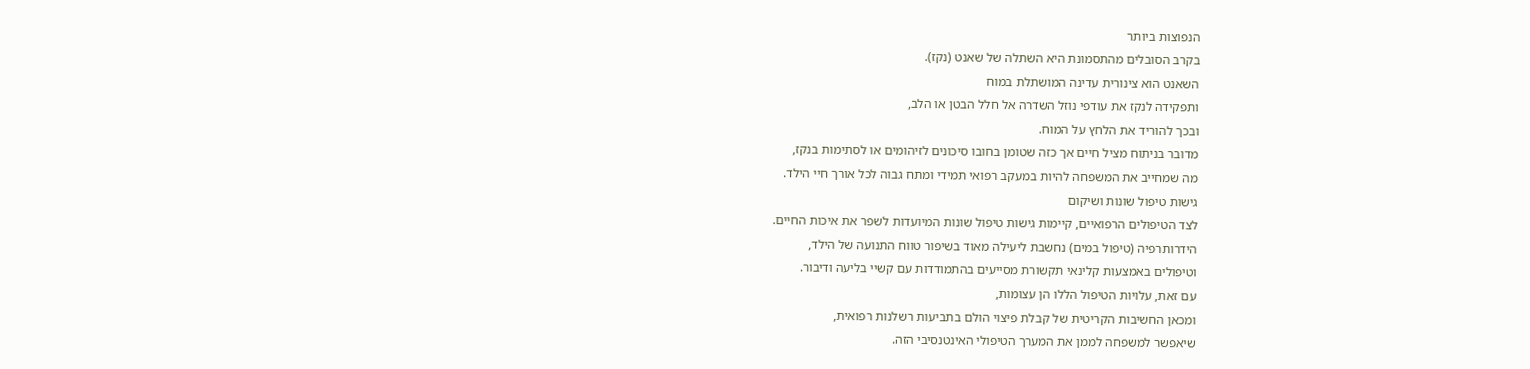הנפוצות ביותר
בקרב הסובלים מהתסמונת היא השתלה של שאנט (נקז).
השאנט הוא צינורית עדינה המושתלת במוח
ותפקידה לנקז את עודפי נוזל השדרה אל חלל הבטן או הלב,
ובכך להוריד את הלחץ על המוח.
מדובר בניתוח מציל חיים אך כזה שטומן בחובו סיכונים לזיהומים או לסתימות בנקז,
מה שמחייב את המשפחה להיות במעקב רפואי תמידי ומתח גבוה לכל אורך חיי הילד.
גישות טיפול שונות ושיקום
לצד הטיפולים הרפואיים, קיימות גישות טיפול שונות המיועדות לשפר את איכות החיים.
הידרותרפיה (טיפול במים) נחשבת ליעילה מאוד בשיפור טווח התנועה של הילד,
וטיפולים באמצעות קלינאי תקשורת מסייעים בהתמודדות עם קשיי בליעה ודיבור.
עם זאת, עלויות הטיפול הללו הן עצומות,
ומכאן החשיבות הקריטית של קבלת פיצוי הולם בתביעות רשלנות רפואית,
שיאפשר למשפחה לממן את המערך הטיפולי האינטנסיבי הזה.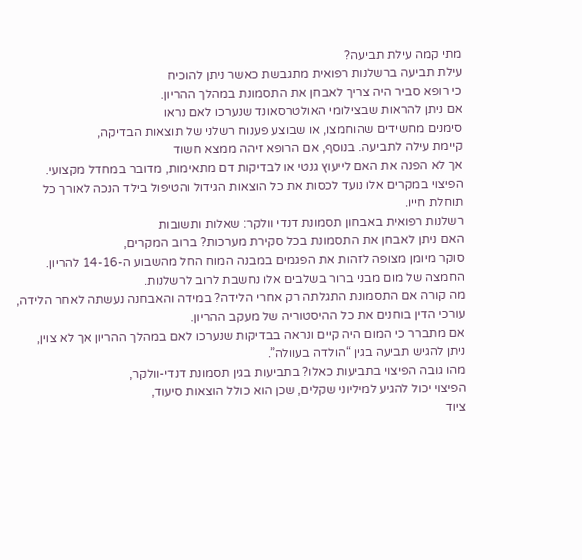מתי קמה עילת תביעה?
עילת תביעה ברשלנות רפואית מתגבשת כאשר ניתן להוכיח
כי רופא סביר היה צריך לאבחן את התסמונת במהלך ההריון.
אם ניתן להראות שבצילומי האולטרסאונד שנערכו לאם נראו
סימנים מחשידים שהוחמצו, או שבוצע פענוח רשלני של תוצאות הבדיקה,
קיימת עילה לתביעה. בנוסף, אם הרופא זיהה ממצא חשוד
אך לא הפנה את האם לייעוץ גנטי או לבדיקות דם מתאימות, מדובר במחדל מקצועי.
הפיצוי במקרים אלו נועד לכסות את כל הוצאות הגידול והטיפול בילד הנכה לאורך כל תוחלת חייו.
רשלנות רפואית באבחון תסמונת דנדי וולקר: שאלות ותשובות
האם ניתן לאבחן את התסמונת בכל סקירת מערכות? ברוב המקרים,
סוקר מיומן מצופה לזהות את הפגמים במבנה המוח החל מהשבוע ה-14-16 להריון.
החמצה של מום מבני ברור בשלבים אלו נחשבת לרוב לרשלנות.
מה קורה אם התסמונת התגלתה רק אחרי הלידה? במידה והאבחנה נעשתה לאחר הלידה,
עורכי הדין בוחנים את כל ההיסטוריה של מעקב ההריון.
אם מתברר כי המום היה קיים ונראה בבדיקות שנערכו לאם במהלך ההריון אך לא צוין,
ניתן להגיש תביעה בגין “הולדה בעוולה”.
מהו גובה הפיצוי בתביעות כאלו? בתביעות בגין תסמונת דנדי-וולקר,
הפיצוי יכול להגיע למיליוני שקלים, שכן הוא כולל הוצאות סיעוד,
ציוד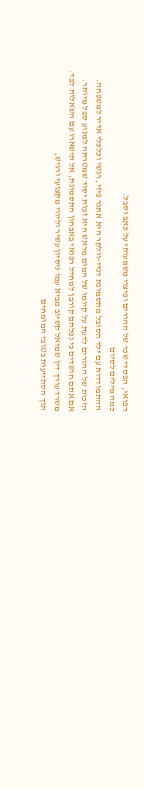רפואי, הפסדי שכר של ההורים ופיצוי משמעותי על כאב וסבל.
כמה מילים לסיום
ההתמודדות עם ילד הסובל מתסמונת דנדי-וולקר היא אתגר פיזי, רגשי וכלכלי אדיר למשפחה.
הזכות של ההורים לדעת על קיומו של המום מראש היא זכות יסוד שמטרתה למנוע סבל מיותר.
אם אתם חושדים כי נפלתם קורבן למחדל רפואי באבחון התסמונת, אל תישארו עם השאלות לבד.
משרד עורך דין שמואל קשיוב מביא עמו ניסיון עשיר וליווי מקצועי ורגיש,
תוך הסתייעות בטובי המומחים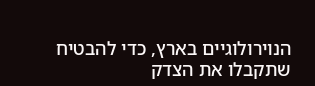הנוירולוגיים בארץ, כדי להבטיח שתקבלו את הצדק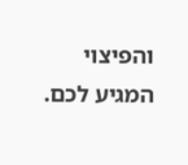והפיצוי המגיע לכם.